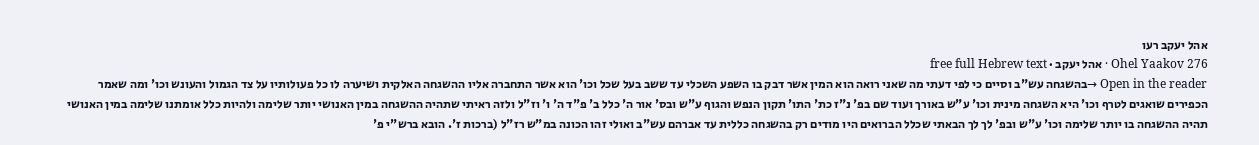אהל יעקב רעו
Ohel Yaakov 276 · אהל יעקב · free full Hebrew text
Open in the reader →בהשגחה עש"ב וסיים כי לפי דעתי מה שאני רואה הוא המין אשר דבק בו השפע השכלי עד ששב בעל שכל וכו' הוא אשר התחברה אליו ההשגחה האלקית ושיערה לו כל פעולותיו על צד הגמול והעונש וכו' ומה שאמר הכפירים שואגים לטרף וכו' היא השגחה מינית וכו' ע"ש באורך ועוד שם בפ' נ"ז כת' התו' תקון הנפש והגוף ע"ש ובס' אור ה' כלל ב' פ"ד ה' ו' וז"ל ולזה ראיתי שתהיה ההשגחה במין האנושי יותר שלימה ולהיות כלל אומתנו שלימה במין האנושי תהיה ההשגחה בו יותר שלימה וכו' ע"ש ובפ' לך לך הבאתי שכלל הברואים היו מודים רק בהשגחה כללית עד אברהם עש"ב ואולי זהו הכונה במ"ש רז"ל (ברכות ז'. הובא ברש"י פ'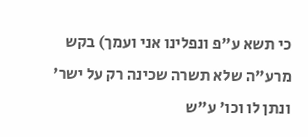כי תשא ע"פ ונפלינו אני ועמך) בקש מרע"ה שלא תשרה שכינה רק על ישר' ונתן לו וכו' ע"ש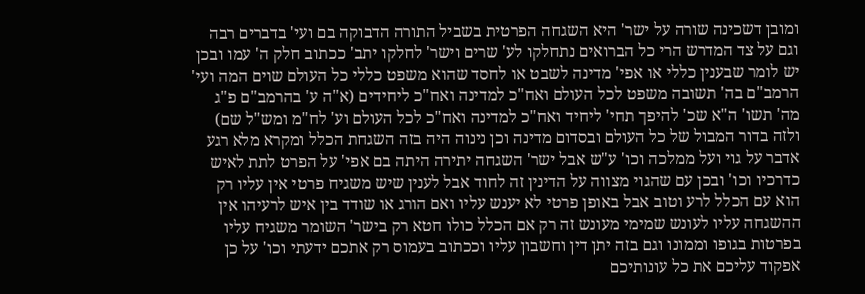ומובן דשכינה שורה על ישר' היא השגחה הפרטית בשביל התורה הדבוקה בם ועי' בדברים רבה וגם על צד המדרש הרי כל הברואים נתחלקו לע' שרים וישר' לחלקו יתב' ככתוב חלק ה' עמו ובכן יש לומר שבענין כללי או אפי' מדינה לשבט או לחסד שהוא משפט כללי כל העולם שוים המה ועי' הרמב"ם בה' תשובה משפט לכל העולם ואח"כ למדינה ואח"כ ליחידים (א"ה ע' בהרמב"ם פ"ג מה' תשו' ה"א שכ' להיפך תחי' ליחיד ואח"כ למדינה ואח"כ לכל העולם וע' לח"מ ומש"ל שם) ולזה בדור המבול של כל העולם ובסדום מדינה וכן נינוה היה בזה השגחת הכלל ומקרא מלא רגע אדבר על גוי ועל ממלכה וכו' ע"ש אבל ישר' השגחה יתירה היתה בם אפי' על הפרט לתת לאיש כדרכיו וכו' ובכן עם שהגוי מצווה על הדינין זה לחוד אבל לענין שיש משגיח פרטי אין עליו רק הוא עם הכלל לרע וטוב אבל באופן פרטי לא יענש עליו ואם הורג או שודד בין איש לרעיהו אין ההשגחה עליו לעונש שמימי מעונש זה רק אם הכלל כולו חטא רק בישר' השומר משגיח עליו בפרטות בגופו וממונו וגם בזה יתן דין וחשבון עליו וככתוב בעמוס רק אתכם ידעתי וכו' על כן אפקוד עליכם את כל עונותיכם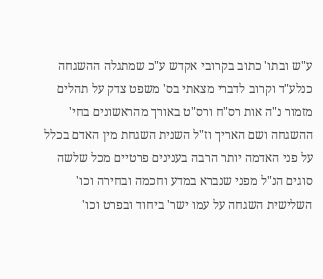ע"ש ובתו' כתוב בקרובי אקדש ע"כ שמתגלה ההשגחה כנלע"ד וקרוב לדברי מצאתי בס' משפט צדק על תהלים מזמור נ"ה אות רס"ח ורס"ט באורך מהראשונים בחי' ההשגחה ושם האריך וז"ל השנית השגחת מין האדם בכלל על פני האדמה יותר הרבה בענינים פרטיים מכל שלשה סוגים הנ"ל מפני שנברא במדע וחכמה ובחירה וכו' השלישית השגחה על עמו ישר' ביחוד ובפרט וכו'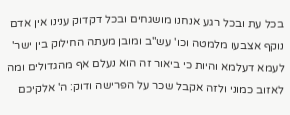בכל עת ובכל רגע אנחנו מושגחים ובכל דקדוק ענינו אין אדם נוקף אצבעו מלמטה וכו' עש"ב ומובן מעתה החילוק בין ישר' לעמא דעלמא והיות כי ביאור זה הוא נעלם אף מהגדולים ומה לאזוב כמוני ולזה אקבל שכר על הפרישה ודוק: ה' אלקיכם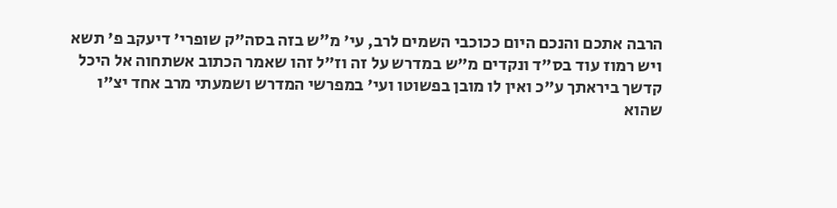הרבה אתכם והנכם היום ככוכבי השמים לרב, עי' מ״ש בזה בסה"ק שופרי' דיעקב פ' תשא ויש רמוז עוד בס"ד ונקדים מ"ש במדרש על זה וז"ל זהו שאמר הכתוב אשתחוה אל היכל קדשך ביראתך ע"כ ואין לו מובן בפשוטו ועי' במפרשי המדרש ושמעתי מרב אחד יצ"ו שהוא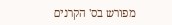מפורש בס' הקרנים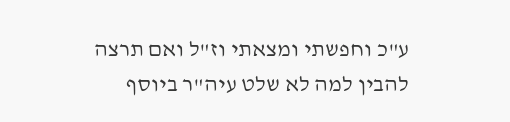ע"כ וחפשתי ומצאתי וז"ל ואם תרצה להבין למה לא שלט עיה"ר ביוסף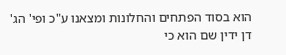הוא בסוד הפתחים והחלונות ומצאנו ע"כ ופי' הג' דן ידין שם הוא כי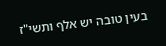בעין טובה יש אלף ותשי"ז